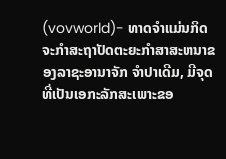(vovworld)- ທາດຈຳແມ່ນກິດຈະກຳສະຖາປັດຕະຍະກຳສາສະຫນາຂອງລາຊະອານາຈັກ ຈຳປາເດີມ, ມີຈຸດທີ່ເປັນເອກະລັກສະເພາະຂອ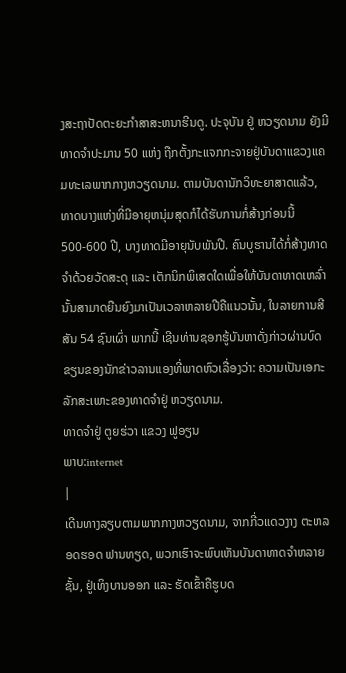ງສະຖາປັດຕະຍະກຳສາສະຫນາຮີນດູ. ປະຈຸບັນ ຢູ່ ຫວຽດນາມ ຍັງມີທາດຈຳປະມານ 50 ແຫ່ງ ຖືກຕັ້ງກະແຈກກະຈາຍຢູ່ບັນດາແຂວງແຄມທະເລພາກກາງຫວຽດນາມ. ຕາມບັນດານັກວິທະຍາສາດແລ້ວ, ທາດບາງແຫ່ງທີ່ມີອາຍຸຫນຸ່ມສຸດກໍໄດ້ຮັບການກໍ່ສ້າງກ່ອນນີ້ 500-600 ປີ, ບາງທາດມີອາຍຸນັບພັນປີ. ຄົນບູຮານໄດ້ກໍ່ສ້າງທາດຈຳດ້ວຍວັດສະດຸ ແລະ ເຕັກນິກພິເສດໃດເພື່ອໃຫ້ບັນດາທາດເຫລົ່ານັ້ນສາມາດຍືນຍົງມາເປັນເວລາຫລາຍປີຄືແນວນັ້ນ, ໃນລາຍການສີສັນ 54 ຊົນເຜົ່າ ພາກນີ້ ເຊີນທ່ານຊອກຮູ້ບັນຫາດັ່ງກ່າວຜ່ານບົດຂຽນຂອງນັກຂ່າວລານແອງທີ່ພາດຫົວເລື່ອງວ່າ: ຄວາມເປັນເອກະລັກສະເພາະຂອງທາດຈຳຢູ່ ຫວຽດນາມ.
ທາດຈຳຢູ່ ຕູຍຮ່ວາ ແຂວງ ຟູອຽນ
ພາບ:internet
|
ເດີນທາງລຽບຕາມພາກກາງຫວຽດນາມ, ຈາກກີ່ວແດວງາງ ຕະຫລອດຮອດ ຟານທຽດ, ພວກເຮົາຈະພົບເຫັນບັນດາທາດຈຳຫລາຍຊັ້ນ, ຢູ່ເທິງບານອອກ ແລະ ຮັດເຂົ້າຄືຮູບດ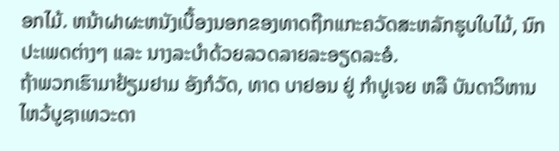ອກໄມ້. ຫນ້າຝາຜະຫນັງເບື້ອງນອກຂອງທາດຖືກແກະຄວັດສະຫລັກຮູບໃບໄມ້, ນົກປະເພດຕ່າງໆ ແລະ ນາງລະບຳດ້ວຍລວດລາຍລະອຽດລະອໍ.
ຖ້າພວກເຮົາມາຢ້ຽມຢາມ ອັງກໍວັດ, ທາດ ບາຢອນ ຢູ່ ກຳປູເຈຍ ຫລື ບັນດາວິຫານໄຫວ້ບູຊາເທວະດາ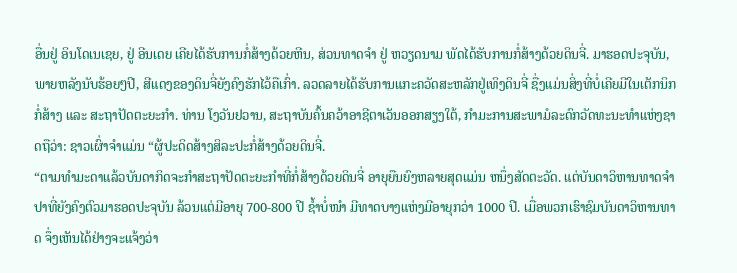ອື່ນຢູ່ ອິນໂດເນເຊຍ, ຢູ່ ອີນເດຍ ເຄີຍໄດ້ຮັບການກໍ່ສ້າງດ້ວຍຫີນ, ສ່ວນທາດຈຳ ຢູ່ ຫວຽດນາມ ພັດໄດ້ຮັບການກໍ່ສ້າງດ້ວຍດິນຈີ່. ມາຮອດປະຈຸບັນ, ພາຍຫລັງນັບຮ້ອຍໆປີ, ສີແດງຂອງດິນຈີ່ຍັງຄົງຮັກໄວ້ຄືເກົ່າ. ລວດລາຍໄດ້ຮັບການແກະຄວັດສະຫລັກຢູ່ເທິງດິນຈີ່ ຊື່ງແມ່ນສິ່ງທີ່ບໍ່ເຄີຍມີໃນເຕັກນິກກໍ່ສ້າງ ແລະ ສະຖາປັດຕະຍະກຳ. ທ່ານ ໂງວັນຢວານ, ສະຖາບັນຄົ້ນຄວ້າອາຊີຕາເວັນອອກສຽງໃຕ້, ກຳມະການສະພາມໍລະດົກວັດທະນະທຳແຫ່ງຊາດຖືວ່າ: ຊາວເຜົ່າຈຳແມ່ນ “ຜູ້ປະດິດສ້າງສິລະປະກໍ່ສ້າງດ້ວຍດິນຈີ່.
“ຕາມທຳມະດາແລ້ວບັນດາກິດຈະກຳສະຖາປັດຕະຍະກຳທີ່ກໍ່ສ້າງດ້ວຍດິນຈີ່ ອາຍຸຍືນຍົງຫລາຍສຸດແມ່ນ ຫນຶ່ງສັດຕະວັດ. ແຕ່ບັນດາວິຫານທາດຈຳປາທີ່ຍັງຄົງຕົວມາຮອດປະຈຸບັນ ລ້ວນແຕ່ມີອາຍຸ 700-800 ປີ ຊ້ຳບໍ່ໜຳ ມີທາດບາງແຫ່ງມີອາຍຸກວ່າ 1000 ປີ. ເມື່ອພວກເຮົາຊົມບັນດາວິຫານທາດ ຈຶ່ງເຫັນໄດ້ຢ່າງຈະແຈ້ງວ່າ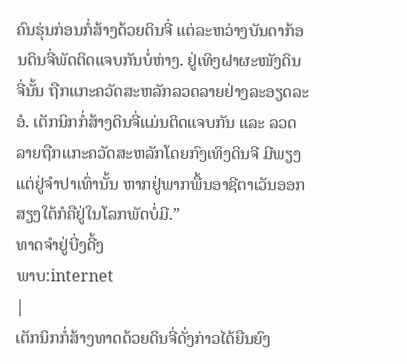ຄົນຮຸ່ນກ່ອນກໍ່ສ້າງດ້ວຍດິນຈີ່ ແຕ່ລະຫວ່າງບັນດາກ້ອນດິນຈີ່ພັດຕິດແຈບກັນບໍ່ຫ່າງ. ຢູ່ເທິງຝາຜະໜັງດິນຈີ່ນັ້ນ ຖືກແກະຄວັດສະຫລັກລວດລາຍຢ່າງລະອຽດລະອໍ. ເຕັກນິກກໍ່ສ້າງດິນຈີ່ແມ່ນຕິດແຈບກັນ ແລະ ລວດລາຍຖືກແກະຄວັດສະຫລັກໂດຍກົງເທິງດິນຈີ ມີພຽງແຕ່ຢູ່ຈຳປາເທົ່ານັ້ນ ຫາກຢູ່ພາກພື້ນອາຊີຕາເວັນອອກສຽງໃຕ້ກໍຄືຢູ່ໃນໂລກພັດບໍ່ມີ.”
ທາດຈຳຢູ່ບີ່ງດີ້ງ
ພາບ:internet
|
ເຕັກນິກກໍ່ສ້າງທາດດ້ວຍດິນຈີ່ດັ່ງກ່າວໄດ້ຍືນຍົງ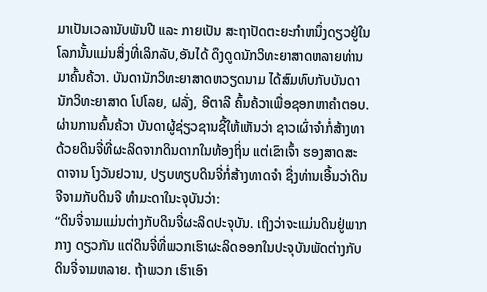ມາເປັນເວລານັບພັນປີ ແລະ ກາຍເປັນ ສະຖາປັດຕະຍະກຳຫນຶ່ງດຽວຢູ່ໃນໂລກນັ້ນແມ່ນສິ່ງທີ່ເລິກລັບ,ອັນໄດ້ ດຶງດູດນັກວິທະຍາສາດຫລາຍທ່ານມາຄົ້ນຄ້ວາ. ບັນດານັກວິທະຍາສາດຫວຽດນາມ ໄດ້ສົມທົບກັບບັນດານັກວິທະຍາສາດ ໂປໂລຍ, ຝລັ່ງ, ອີຕາລີ ຄົ້ນຄ້ວາເພື່ອຊອກຫາຄຳຕອບ. ຜ່ານການຄົ້ນຄ້ວາ ບັນດາຜູ້ຊ່ຽວຊານຊີ້ໃຫ້ເຫັນວ່າ ຊາວເຜົ່າຈຳກໍ່ສ້າງທາດ້ວຍດິນຈີ່ທີ່ຜະລິດຈາກດິນດາກໃນທ້ອງຖິ່ນ ແຕ່ເຂົາເຈົ້າ ຮອງສາດສະດາຈານ ໂງວັນຢວານ, ປຽບທຽບດິນຈີ່ກໍ່ສ້າງທາດຈຳ ຊື່ງທ່ານເອີ້ນວ່າດິນຈີຈາມກັບດິນຈີ ທຳມະດາໃນະຈຸບັນວ່າ:
“ດິນຈີ່ຈາມແມ່ນຕ່າງກັບດິນຈີ່ຜະລິດປະຈຸບັນ. ເຖິງວ່າຈະແມ່ນດິນຢູ່ພາກກາງ ດຽວກັນ ແຕ່ດິນຈີ່ທີ່ພວກເຮົາຜະລິດອອກໃນປະຈຸບັນພັດຕ່າງກັບດິນຈີ່ຈາມຫລາຍ. ຖ້າພວກ ເຮົາເອົາ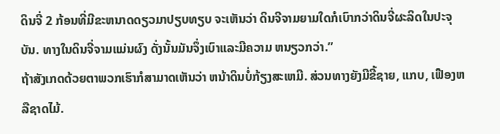ດິນຈີ່ 2 ກ້ອນທີ່ມີຂະຫນາດດຽວມາປຽບທຽບ ຈະເຫັນວ່າ ດິນຈີຈາມຍາມໃດກໍເບົາກວ່າດິນຈີ່ຜະລິດໃນປະຈຸບັນ. ທາງໃນດິນຈີ່ຈາມແມ່ນຜົງ ດັ່ງນັ້ນມັນຈຶ່ງເບົາແລະມີຄວາມ ຫນຽວກວ່າ.”
ຖ້າສັງເກດດ້ວຍຕາພວກເຮົາກໍສາມາດເຫັນວ່າ ຫນ້າດິນບໍ່ກ້ຽງສະເຫມີ. ສ່ວນທາງຍັງມີຂີ້ຊາຍ, ແກບ, ເຟືອງຫລືຊາດໄມ້.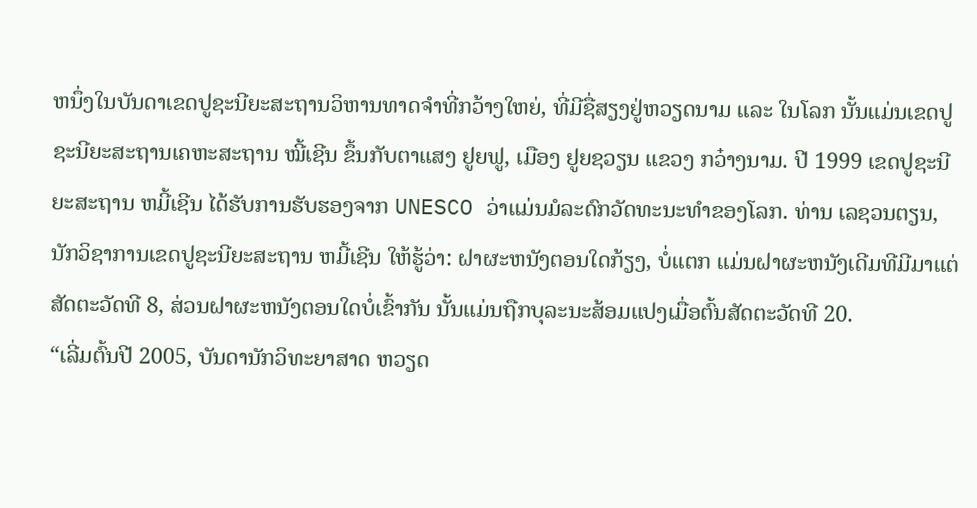ຫນຶ່ງໃນບັນດາເຂດປູຊະນີຍະສະຖານວິຫານທາດຈຳທີ່ກວ້າງໃຫຍ່, ທີ່ມີຊື່ສຽງຢູ່ຫວຽດນາມ ແລະ ໃນໂລກ ນັ້ນແມ່ນເຂດປູຊະນີຍະສະຖານເຄຫະສະຖານ ໝີ້ເຊີນ ຂຶ້ນກັບຕາແສງ ຢູຍຟູ, ເມືອງ ຢູຍຊວຽນ ແຂວງ ກວ໋າງນາມ. ປີ 1999 ເຂດປູຊະນີຍະສະຖານ ຫມີ້ເຊີນ ໄດ້ຮັບການຮັບຮອງຈາກ UNESCO ວ່າແມ່ນມໍລະດົກວັດທະນະທຳຂອງໂລກ. ທ່ານ ເລຊວນຕຽນ, ນັກວິຊາການເຂດປູຊະນີຍະສະຖານ ຫມີ້ເຊີນ ໃຫ້ຮູ້ວ່າ: ຝາຜະຫນັງຕອນໃດກ້ຽງ, ບໍ່ແຕກ ແມ່ນຝາຜະຫນັງເດີມທີມີມາແຕ່ສັດຕະວັດທີ 8, ສ່ວນຝາຜະຫນັງຕອນໃດບໍ່ເຂົ້າກັນ ນັ້ນແມ່ນຖືກບຸລະນະສ້ອມແປງເມື່ອຕົ້ນສັດຕະວັດທີ 20.
“ເລີ່ມຕົ້ນປີ 2005, ບັນດານັກວິທະຍາສາດ ຫວຽດ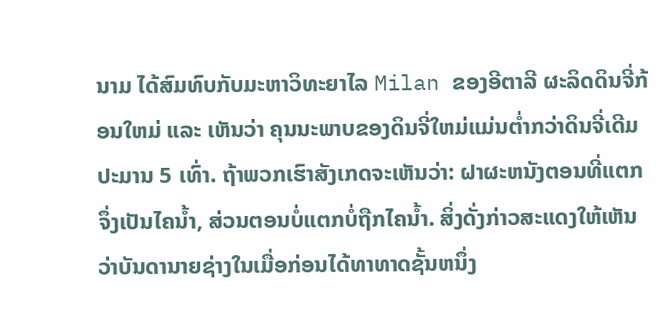ນາມ ໄດ້ສົມທົບກັບມະຫາວິທະຍາໄລ Milan ຂອງອີຕາລີ ຜະລິດດິນຈີ່ກ້ອນໃຫມ່ ແລະ ເຫັນວ່າ ຄຸນນະພາບຂອງດິນຈີ່ໃຫມ່ແມ່ນຕ່ຳກວ່າດິນຈີ່ເດີມປະມານ 5 ເທົ່າ. ຖ້າພວກເຮົາສັງເກດຈະເຫັນວ່າ: ຝາຜະຫນັງຕອນທີ່ແຕກຈຶ່ງເປັນໄຄນ້ຳ, ສ່ວນຕອນບໍ່ແຕກບໍ່ຖືກໄຄນ້ຳ. ສິ່ງດັ່ງກ່າວສະແດງໃຫ້ເຫັນວ່າບັນດານາຍຊ່າງໃນເມື່ອກ່ອນໄດ້ທາທາດຊັ້ນຫນຶ່ງ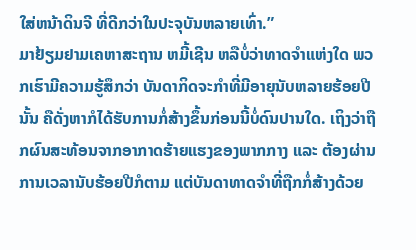ໃສ່ຫນ້າດິນຈີ ທີ່ດີກວ່າໃນປະຈຸບັນຫລາຍເທົ່າ.”
ມາຢ້ຽມຢາມເຄຫາສະຖານ ຫມີ້ເຊີນ ຫລືບໍ່ວ່າທາດຈຳແຫ່ງໃດ ພວກເຮົາມີຄວາມຮູ້ສຶກວ່າ ບັນດາກິດຈະກຳທີ່ມີອາຍຸນັບຫລາຍຮ້ອຍປີນັ້ນ ຄືດັ່ງຫາກໍໄດ້ຮັບການກໍ່ສ້າງຂຶ້ນກ່ອນນີ້ບໍ່ດົນປານໃດ. ເຖິງວ່າຖືກຜົນສະທ້ອນຈາກອາກາດຮ້າຍແຮງຂອງພາກກາງ ແລະ ຕ້ອງຜ່ານການເວລານັບຮ້ອຍປີກໍຕາມ ແຕ່ບັນດາທາດຈຳທີ່ຖືກກໍ່ສ້າງດ້ວຍ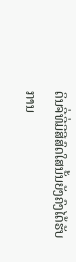ດິນຈີ່ທີ່ມີສີສົດໃສນັ້ນຍັງຄົງໄດ້ຮັບການ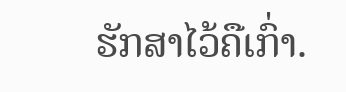ຮັກສາໄວ້ຄືເກົ່າ.